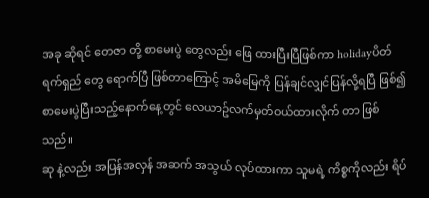အခု ဆိုရင် တေဇာ တို့ စာမေးပွဲ တွေလည်း ဖြေ ထားပြီးပြီဖြစ်ကာ holidayပိတ်ရက်ရှည် တွေ ရောက်ပြီ ဖြစ်တာကြောင့် အမိမြေကို ပြန်ချင်လျှင်ပြန်လို့ရပြီ ဖြစ်၍ စာမေးပွဲပြီးသည့်နောက်နေ့တွင် လေယာဥ်လက်မှတ်ဝယ်ထားလိုက် တာ ဖြစ်သည်။
ဆု နဲ့လည်း အပြန်အလှန် အဆက် အသွယ် လုပ်ထားကာ သူမရဲ့ ကိစ္စကိုလည်း ရိပ်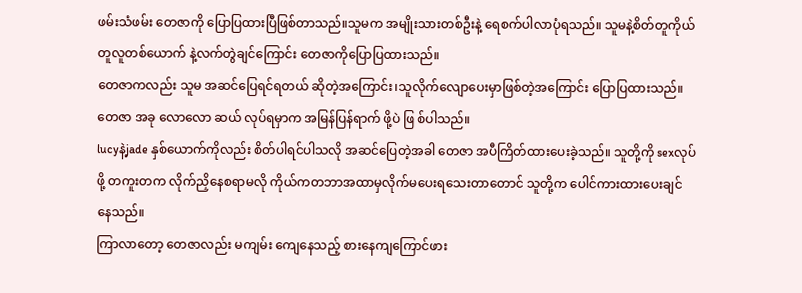ဖမ်းသံဖမ်း တေဇာကို ပြောပြထားပြီဖြစ်တာသည်။သူမက အမျိုးသားတစ်ဦးနဲ့ ရေစက်ပါလာပုံရသည်။ သူမနဲ့စိတ်တူကိုယ်တူလူတစ်ယောက် နဲ့လက်တွဲချင်ကြောင်း တေဇာကိုပြောပြထားသည်။
တေဇာကလည်း သူမ အဆင်ပြေရင်ရတယ် ဆိုတဲ့အကြောင်း၊သူလိုက်လျောပေးမှာဖြစ်တဲ့အကြောင်း ပြောပြထားသည်။
တေဇာ အခု လောလော ဆယ် လုပ်ရမှာက အမြန်ပြန်ရာက် ဖို့ပဲ ဖြ စ်ပါသည်။
lucyနဲ့jade နှစ်ယောက်ကိုလည်း စိတ်ပါရင်ပါသလို အဆင်ပြေတဲ့အခါ တေဇာ အပီကြိတ်ထားပေးခဲ့သည်။ သူတို့ကို sexလုပ်ဖို့ တကူးတက လိုက်ညှိနေစရာမလို ကိုယ်ကတဘာအထာမှလိုက်မပေးရသေးတာတောင် သူတို့က ပေါင်ကားထားပေးချင်နေသည်။
ကြာလာတော့ တေဇာလည်း မကျမ်း ကျေနေသည့် စားနေကျကြောင်ဖား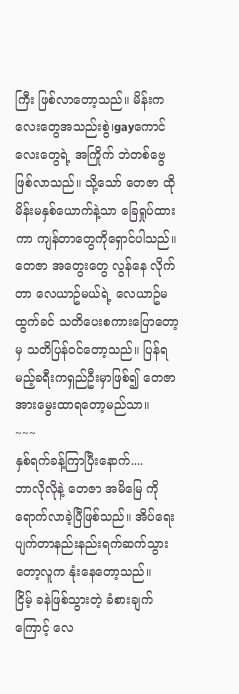ကြီး ဖြစ်လာတော့သည်။ မိန်းကလေးတွေအသည်းစွဲ၊gayကောင်လေးတွေရဲ့ အကြိုက် ဘဲတစ်ဗွေဖြစ်လာသည်။ သို့သော် တေဇာ ထိုမိန်းမနှစ်ယောက်နဲ့သာ ခြေရှုပ်ထားကာ ကျန်တာတွေကိုရှောင်ပါသည်။
တေဇာ အတွေးတွေ လွန်နေ လိုက်တာ လေယာဥ်မယ်ရဲ့ လေယာဥ်မထွက်ခင် သတိပေးစကားပြောတော့မှ သတိပြန်ဝင်တော့သည်။ ပြန်ရမည့်ခရီးကရှည်ဦးမှာဖြစ်၍ တေဇာ အားမွေးထာရတော့မည်သာ။
~~~
နှစ်ရက်ခန့်ကြာပြီးနောက်....
ဘာလိုလိုနဲ့ တေဇာ အမိမြေ ကိုရောက်လာခဲ့ပြီဖြစ်သည်။ အိပ်ရေးပျက်တာနည်းနည်းရက်ဆက်သွားတော့လူက နုံးနေတော့သည်။
ငြိမ့် ခနဲဖြစ်သွားတဲ့ ခံစားချက်ကြောင့် လေ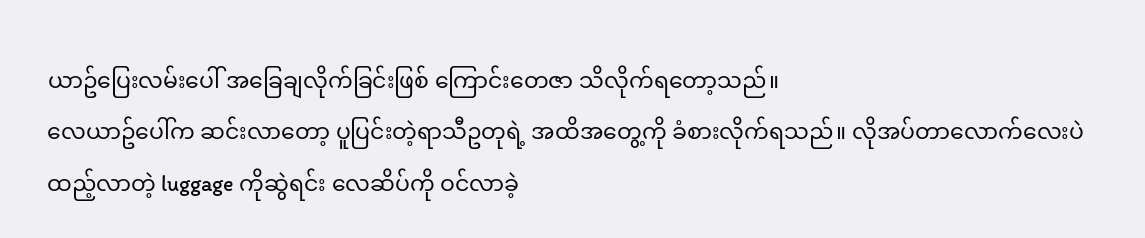ယာဥ်ပြေးလမ်းပေါ် အခြေချလိုက်ခြင်းဖြစ် ကြောင်းတေဇာ သိလိုက်ရတော့သည်။
လေယာဥ်ပေါ်က ဆင်းလာတော့ ပူပြင်းတဲ့ရာသီဥတုရဲ့ အထိအတွေ့ကို ခံစားလိုက်ရသည်။ လိုအပ်တာလောက်လေးပဲထည့်လာတဲ့ luggage ကိုဆွဲရင်း လေဆိပ်ကို ဝင်လာခဲ့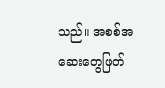သည်။ အစစ်အဆေးတွေဖြတ်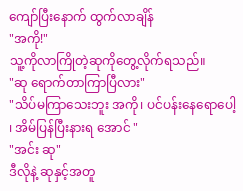ကျော်ပြီးနောက် ထွက်လာချိန်
"အကို!"
သူ့ကိုလာကြိုတဲ့ဆုကိုတွေ့လိုက်ရသည်။
"ဆု ရောက်တာကြာပြီလား"
"သိပ်မကြာသေးဘူး အကို၊ ပင်ပန်းနေရောပေါ့ ၊ အိမ်ပြန်ပြီးနားရ အောင် "
"အင်း ဆု"
ဒီလိုနဲ့ ဆုနှင့်အတူ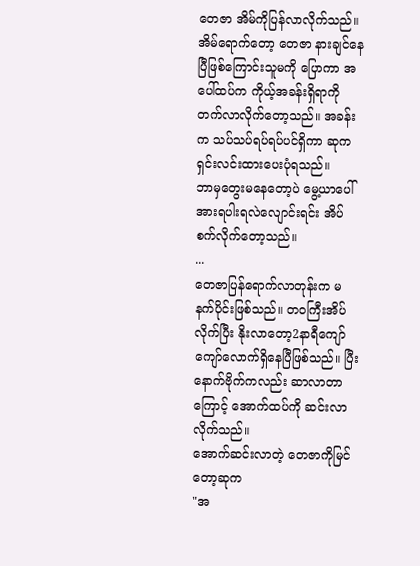တေဇာ အိမ်ကိုပြန်လာလိုက်သည်။ အိမ်ရောက်တော့ တေဇာ နားချင်နေပြီဖြစ်ကြောင်းသူမကို ပြောကာ အပေါ်ထပ်က ကိုယ့်အခန်းရှိရာကိုတက်လာလိုက်တော့သည်။ အခန်းက သပ်သပ်ရပ်ရပ်ပင်ရှိကာ ဆုက ရှင်းလင်းထားပေးပုံရသည်။
ဘာမှတွေးမနေတော့ပဲ မွေ့ယာပေါ် အားရပါးရလဲလျောင်းရင်း အိပ်စက်လိုက်တော့သည်။
...
တေဇာပြန်ရောက်လာတုန်းက မနက်ပိုင်းဖြစ်သည်။ တဝကြီးအိပ်လိုက်ပြီး နိုးလာတော့2နာရီကျော်ကျော်လောက်ရှိနေပြီဖြစ်သည်။ ပြီးနောက်ဗိုက်ကလည်း ဆာလာတာကြောင့် အောက်ထပ်ကို ဆင်းလာလိုက်သည်။
အောက်ဆင်းလာတဲ့ တေဇာကိုမြင်တော့ဆုက
"အ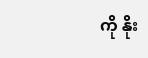ကို နိုး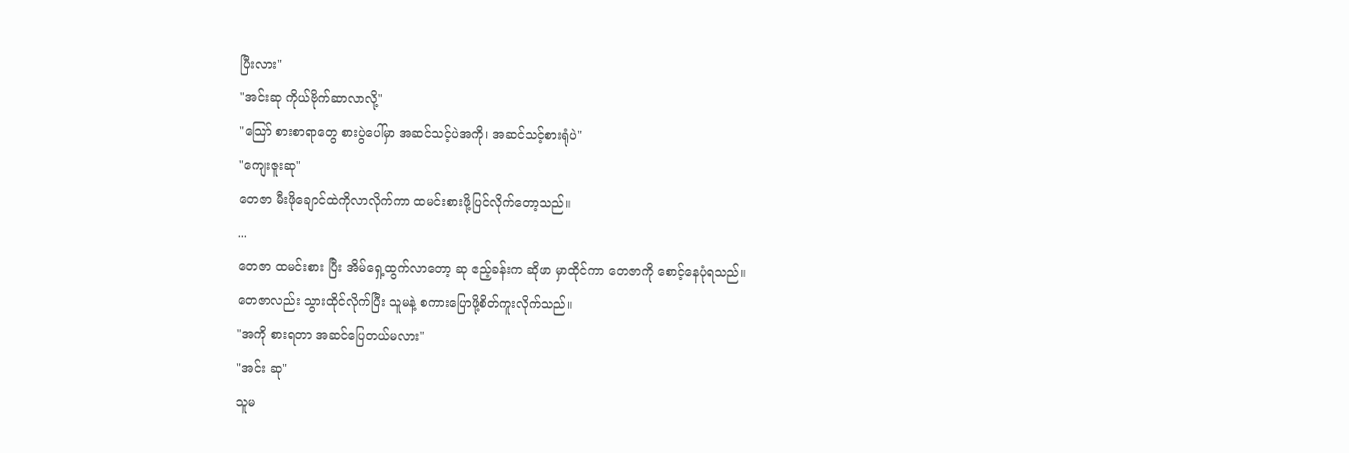ပြီးလား"
"အင်းဆု ကိုယ်ဗိုက်ဆာလာလို့"
"သြော် စားစာရာတွေ စားပွဲပေါ်မှာ အဆင်သင့်ပဲအကို၊ အဆင်သင့်စားရုံပဲ"
"ကျေးဇူးဆု"
တေဇာ မီးဖိုချောင်ထဲကိုလာလိုက်ကာ ထမင်းစားဖို့ပြင်လိုက်တော့သည်။
...
တေဇာ ထမင်းစား ပြီး အိမ်ရှေ့ထွက်လာတော့ ဆု ဧည့်ခန်းက ဆိုဖာ မှာထိုင်ကာ တေဇာကို စောင့်နေပုံရသည်။
တေဇာလည်း သွားထိုင်လိုက်ပြီး သူမနဲ့ စကားပြောဖို့စိတ်ကူးလိုက်သည်။
"အကို စားရတာ အဆင်ပြေတယ်မလား"
"အင်း ဆု"
သူမ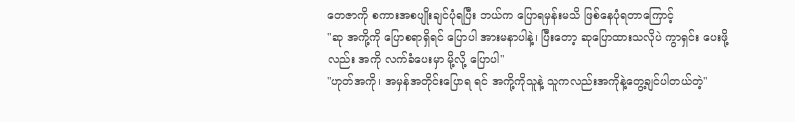တေဇာကို စကားအစပျိုးချင်ပုံရပြီး ဘယ်က ပြောရမှန်းမသိ ဖြစ်နေပုံရတာကြောင့်
"ဆု အကို့ကို ပြောစရာရှိရင် ပြောပါ အားမနာပါနဲ့၊ ပြီးတော့ ဆုပြောထားသလိုပဲ ကွာရှင်း ပေးဖို့လည်း အကို လက်ခံပေးမှာ မို့လို့ ပြောပါ"
"ဟုတ်အကို၊ အမှန်အတိုင်းပြောရ ရင် အကို့ကိုသူနဲ့ သူကလည်းအကိုနဲ့တွေ့ချင်ပါတယ်တဲ့"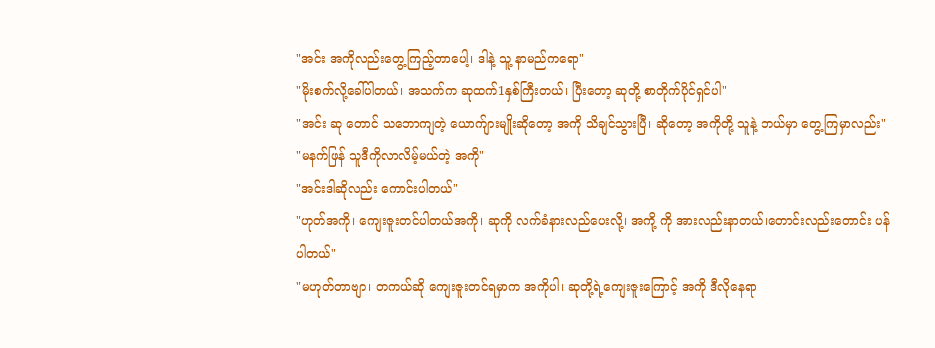"အင်း အကိုလည်းတွေ့ကြည့်တာပေါ့၊ ဒါနဲ့ သူ့ နာမည်ကရော"
"မိုးစက်လို့ခေါ်ပါတယ်၊ အသက်က ဆုထက်1နှစ်ကြီးတယ်၊ ပြီးတော့ ဆုတို့ စာတိုက်ပိုင်ရှင်ပါ"
"အင်း ဆု တောင် သဘောကျတဲ့ ယောက်ျားမျိုးဆိုတော့ အကို သိချင်သွားပြီ၊ ဆိုတော့ အကိုတို့ သူနဲ့ ဘယ်မှာ တွေ့ကြမှာလည်း"
"မနက်ဖြန် သူဒီကိုလာလိမ့်မယ်တဲ့ အကို"
"အင်းဒါဆိုလည်း ကောင်းပါတယ်"
"ဟုတ်အကို၊ ကျေးဇူးတင်ပါတယ်အကို၊ ဆုကို လက်ခံနားလည်ပေးလို့၊ အကို့ ကို အားလည်းနာတယ်၊တောင်းလည်းတောင်း ပန်ပါတယ်"
"မဟုတ်တာဗျာ၊ တကယ်ဆို ကျေးဇူးတင်ရမှာက အကိုပါ၊ ဆုတို့ရဲ့ကျေးဇူးကြောင့် အကို ဒီလိုနေရာ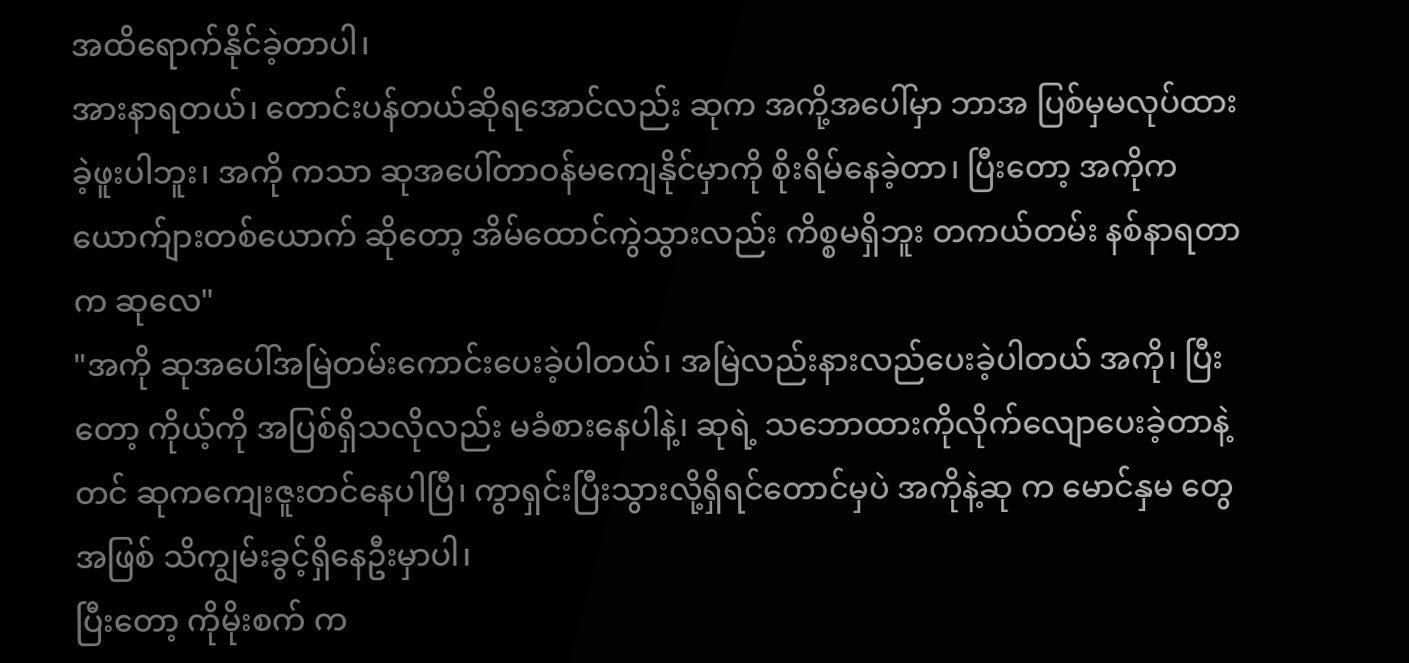အထိရောက်နိုင်ခဲ့တာပါ၊
အားနာရတယ်၊ တောင်းပန်တယ်ဆိုရအောင်လည်း ဆုက အကို့အပေါ်မှာ ဘာအ ပြစ်မှမလုပ်ထားခဲ့ဖူးပါဘူး၊ အကို ကသာ ဆုအပေါ်တာဝန်မကျေနိုင်မှာကို စိုးရိမ်နေခဲ့တာ၊ ပြီးတော့ အကိုက ယောက်ျားတစ်ယောက် ဆိုတော့ အိမ်ထောင်ကွဲသွားလည်း ကိစ္စမရှိဘူး တကယ်တမ်း နစ်နာရတာက ဆုလေ"
"အကို ဆုအပေါ်အမြဲတမ်းကောင်းပေးခဲ့ပါတယ်၊ အမြဲလည်းနားလည်ပေးခဲ့ပါတယ် အကို၊ ပြီးတော့ ကိုယ့်ကို အပြစ်ရှိသလိုလည်း မခံစားနေပါနဲ့၊ ဆုရဲ့ သဘောထားကိုလိုက်လျောပေးခဲ့တာနဲ့တင် ဆုကကျေးဇူးတင်နေပါပြီ၊ ကွာရှင်းပြီးသွားလို့ရှိရင်တောင်မှပဲ အကိုနဲ့ဆု က မောင်နှမ တွေအဖြစ် သိကျွမ်းခွင့်ရှိနေဦးမှာပါ၊
ပြီးတော့ ကိုမိုးစက် က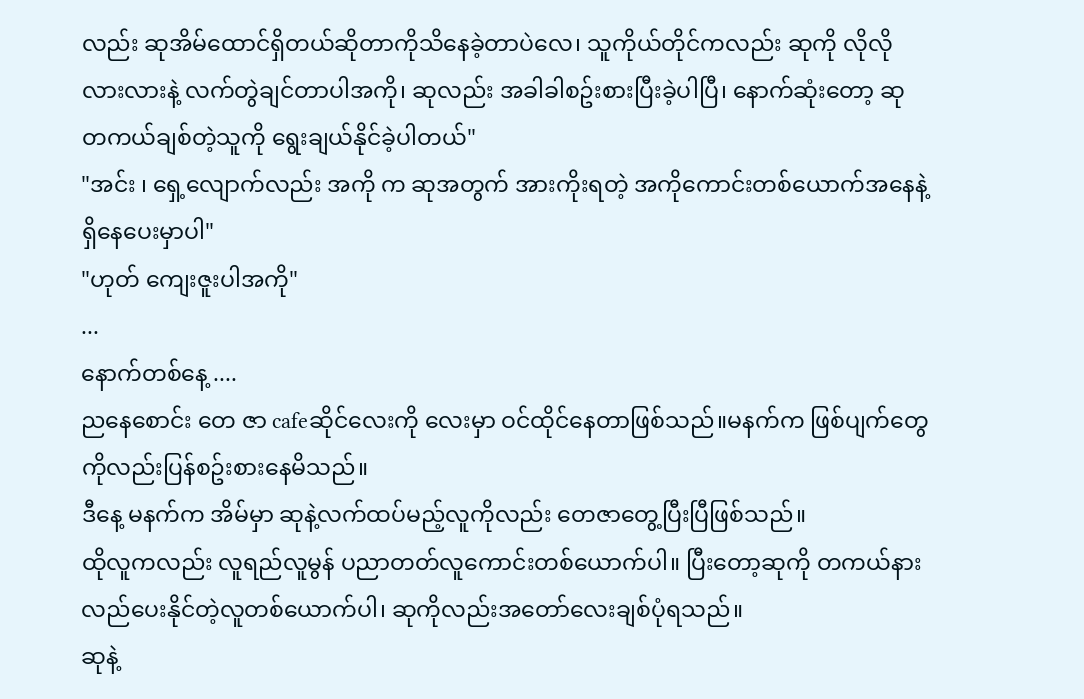လည်း ဆုအိမ်ထောင်ရှိတယ်ဆိုတာကိုသိနေခဲ့တာပဲလေ၊ သူကိုယ်တိုင်ကလည်း ဆုကို လိုလိုလားလားနဲ့ လက်တွဲချင်တာပါအကို၊ ဆုလည်း အခါခါစဥ်းစားပြီးခဲ့ပါပြီ၊ နောက်ဆုံးတော့ ဆု တကယ်ချစ်တဲ့သူကို ရွေးချယ်နိုင်ခဲ့ပါတယ်"
"အင်း ၊ ရှေ့လျောက်လည်း အကို က ဆုအတွက် အားကိုးရတဲ့ အကိုကောင်းတစ်ယောက်အနေနဲ့ရှိနေပေးမှာပါ"
"ဟုတ် ကျေးဇူးပါအကို"
...
နောက်တစ်နေ့ ....
ညနေစောင်း တေ ဇာ cafeဆိုင်လေးကို လေးမှာ ဝင်ထိုင်နေတာဖြစ်သည်။မနက်က ဖြစ်ပျက်တွေကိုလည်းပြန်စဥ်းစားနေမိသည်။
ဒီနေ့ မနက်က အိမ်မှာ ဆုနဲ့လက်ထပ်မည့်လူကိုလည်း တေဇာတွေ့ပြီးပြီဖြစ်သည်။
ထိုလူကလည်း လူရည်လူမွန် ပညာတတ်လူကောင်းတစ်ယောက်ပါ။ ပြီးတော့ဆုကို တကယ်နားလည်ပေးနိုင်တဲ့လူတစ်ယောက်ပါ၊ ဆုကိုလည်းအတော်လေးချစ်ပုံရသည်။
ဆုနဲ့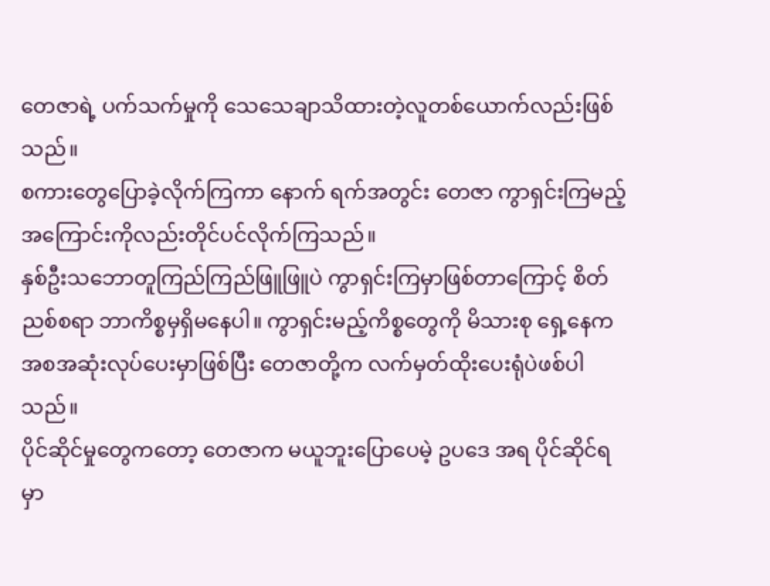တေဇာရဲ့ ပက်သက်မှုကို သေသေချာသိထားတဲ့လူတစ်ယောက်လည်းဖြစ်သည်။
စကားတွေပြောခဲ့လိုက်ကြကာ နောက် ရက်အတွင်း တေဇာ ကွာရှင်းကြမည့်အကြောင်းကိုလည်းတိုင်ပင်လိုက်ကြသည်။
နှစ်ဦးသဘောတူကြည်ကြည်ဖြူဖြူပဲ ကွာရှင်းကြမှာဖြစ်တာကြောင့် စိတ်ညစ်စရာ ဘာကိစ္စမှရှိမနေပါ။ ကွာရှင်းမည့်ကိစ္စတွေကို မိသားစု ရှေ့နေက အစအဆုံးလုပ်ပေးမှာဖြစ်ပြီး တေဇာတို့က လက်မှတ်ထိုးပေးရုံပဲဖစ်ပါသည်။
ပိုင်ဆိုင်မှုတွေကတော့ တေဇာက မယူဘူးပြောပေမဲ့ ဥပဒေ အရ ပိုင်ဆိုင်ရ မှာ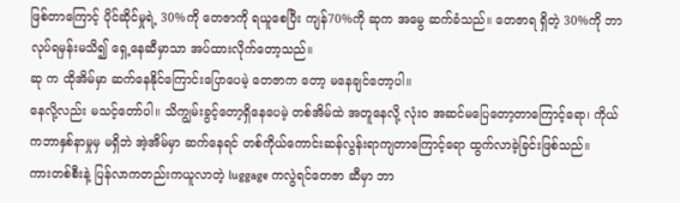ဖြစ်တာကြောင့် ပိုင်ဆိုင်မှုရဲ့ 30%ကို တေဇာကို ရယူစေပြီး ကျန်70%ကို ဆုက အမွေ ဆက်ခံသည်။ တေဇာရ ရှိတဲ့ 30%ကို ဘာလုပ်ရမှန်းမသိ၍ ရှေ့နေဆီမှာသာ အပ်ထားလိုက်တော့သည်။
ဆု က ထိုအိမ်မှာ ဆက်နေနိုင်ကြောင်းပြောပေမဲ့ တေဇာက တော့ မနေချင်တော့ပါ။
နေလို့လည်း မသင့်တော်ပါ။ သိကျွမ်းခွင့်တော့ရှိနေပေမဲ့ တစ်အိမ်ထဲ အတူနေလို့ လုံးဝ အဆင်မပြေတော့တာကြောင့်ရော၊ ကိုယ်ကဘာနှစ်နာမှုမှ မရှိဘဲ အဲ့အိမ်မှာ ဆက်နေရင် တစ်ကိုယ်ကောင်းဆန်လွန်းရာကျတာကြောင့်ရော ထွက်လာခဲ့ခြင်းဖြစ်သည်။
ကားတစ်စီးနဲ့ ပြန်လာကတည်းကယူလာတဲ့ luggage ကလွဲရင်တေဇာ ဆီမှာ ဘာ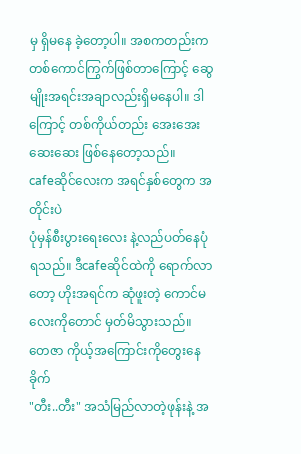မှ ရှိမနေ ခဲ့တော့ပါ။ အစကတည်းက တစ်ကောင်ကြွက်ဖြစ်တာကြောင့် ဆွေမျိုးအရင်းအချာလည်းရှိမနေပါ။ ဒါကြောင့် တစ်ကိုယ်တည်း အေးအေးဆေးဆေး ဖြစ်နေတော့သည်။
cafeဆိုင်လေးက အရင်နှစ်တွေက အတိုင်းပဲ
ပုံမှန်စီးပွားရေးလေး နဲ့လည်ပတ်နေပုံရသည်။ ဒီcafeဆိုင်ထဲကို ရောက်လာတော့ ဟိုးအရင်က ဆုံဖူးတဲ့ ကောင်မလေးကိုတောင် မှတ်မိသွားသည်။
တေဇာ ကိုယ့်အကြောင်းကိုတွေးနေခိုက်
"တီး..တီး" အသံမြည်လာတဲ့ဖုန်းနဲ့ အ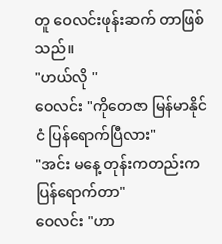တူ ဝေလင်းဖုန်းဆက် တာဖြစ်သည်။
"ဟယ်လို ''
ဝေလင်း "ကိုတေဇာ မြန်မာနိုင်ငံ ပြန်ရောက်ပြီလား"
"အင်း မနေ့ တုန်းကတည်းကပြန်ရောက်တာ"
ဝေလင်း "ဟာ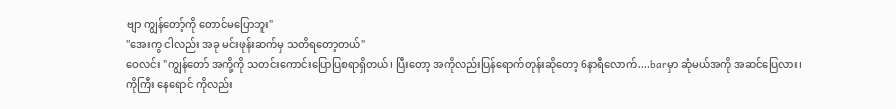ဗျာ ကျွန်တော့်ကို တောင်မပြောဘူး"
''အေးကွ ငါလည်း အခု မင်းဖုန်းဆက်မှ သတိရတော့တယ်"
ဝေလင်း "ကျွန်တော် အကို့ကို သတင်းကောင်းပြောပြစရာရှိတယ်၊ ပြီးတော့ အကိုလည်းပြန်ရောက်တုန်းဆိုတော့ 6နာရီလောက်....barမှာ ဆုံမယ်အကို အဆင်ပြေလား၊
ကိုကြီး နေရောင် ကိုလည်း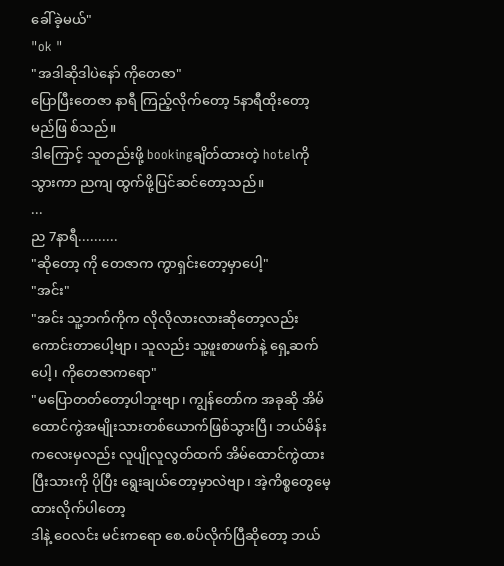ခေါ်ခဲ့မယ်"
"ok "
"အဒါဆိုဒါပဲနော် ကိုတေဇာ"
ပြောပြီးတေဇာ နာရီ ကြည့်လိုက်တော့ 5နာရီထိုးတော့မည်ဖြ စ်သည်။
ဒါကြောင့် သူတည်းဖို့ bookingချိတ်ထားတဲ့ hotelကိုသွားကာ ညကျ ထွက်ဖို့ပြင်ဆင်တော့သည်။
...
ည 7နာရီ..........
"ဆိုတော့ ကို တေဇာက ကွာရှင်းတော့မှာပေါ့"
"အင်း"
"အင်း သူ့ဘက်ကိုက လိုလိုလားလားဆိုတော့လည်း ကောင်းတာပေါ့ဗျာ၊ သူလည်း သူ့ဖူးစာဖက်နဲ့ ရှေ့ဆက်ပေါ့၊ ကိုတေဇာကရော"
"မပြောတတ်တော့ပါဘူးဗျာ၊ ကျွန်တော်က အခုဆို အိမ်ထောင်ကွဲအမျိုးသားတစ်ယောက်ဖြစ်သွားပြီ၊ ဘယ်မိန်းကလေးမှလည်း လူပျိုလူလွတ်ထက် အိမ်ထောင်ကွဲထားပြီးသားကို ပိုပြီး ရွေးချယ်တော့မှာလဲဗျာ၊ အဲ့ကိစ္စတွေမေ့ထားလိုက်ပါတော့
ဒါနဲ့ ဝေလင်း မင်းကရော စေ.စပ်လိုက်ပြီဆိုတော့ ဘယ်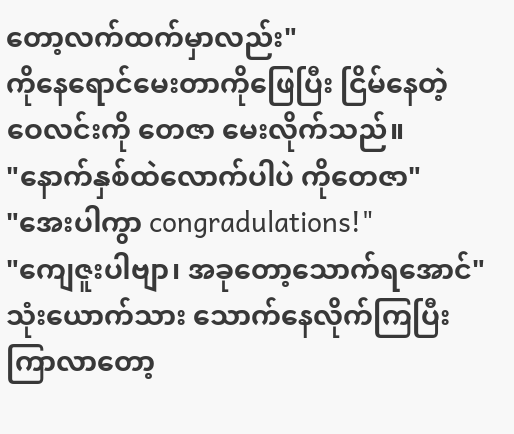တော့လက်ထက်မှာလည်း"
ကိုနေရောင်မေးတာကိုဖြေပြီး ငြိမ်နေတဲ့ ဝေလင်းကို တေဇာ မေးလိုက်သည်။
"နောက်နှစ်ထဲလောက်ပါပဲ ကိုတေဇာ"
"အေးပါကွာ congradulations!"
"ကျေဇူးပါဗျာ၊ အခုတော့သောက်ရအောင်"
သုံးယောက်သား သောက်နေလိုက်ကြပြီး
ကြာလာတော့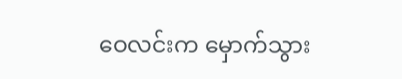ဝေလင်းက မှောက်သွား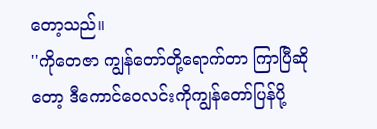တော့သည်။
''ကိုတေဇာ ကျွန်တော်တို့ရောက်တာ ကြာပြီဆိုတော့ ဒီကောင်ဝေလင်းကိုကျွန်တော်ပြန်ပို့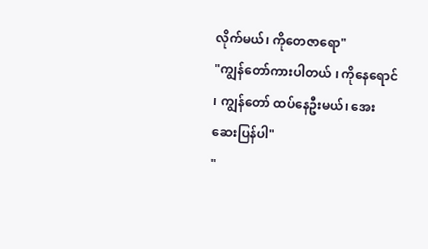လိုက်မယ်၊ ကိုတေဇာရော"
"ကျွန်တော်ကားပါတယ် ၊ ကိုနေရောင် ၊ ကျွန်တော် ထပ်နေဦးမယ်၊ အေးဆေးပြန်ပါ"
"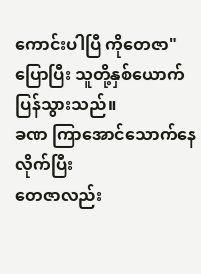ကောင်းပါပြီ ကိုတေဇာ"
ပြောပြီး သူတို့နှစ်ယောက်ပြန်သွားသည်။
ခဏ ကြာအောင်သောက်နေလိုက်ပြီး
တေဇာလည်း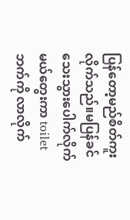ပြန်တော့မည်စိတ်ကူးလိုက်သည်။မပြန်ခင် သေးသွားပေါက်လိုက်မယ်တွေးကာ toiletဘက်ကို လာလိုက်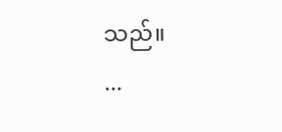သည်။
...